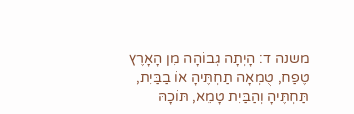משנה ד: הָיְתָה גְבוֹהָה מִן הָאָרֶץ טֶפַח, טֻמְאָה תַחְתֶּיהָ אוֹ בַבַּיִת, תַּחְתֶּיהָ וְהַבַּיִת טָמֵא, תּוֹכָהּ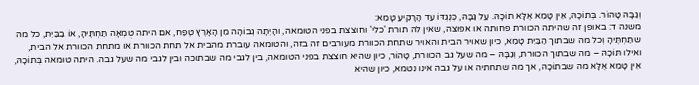וְגַבָּהּ טָהוֹר. בְּתוֹכָהּ, אֵין טָמֵא אֶלָּא תוֹכָהּ. עַל גַּבָּהּ, כְּנֶגְדּוֹ עַד הָרָקִיעַ טָמֵא:
משנה ד: באופן זה שהיתה הכוורת פחותה או אפוצה, שאין לה תורת 'כלי' וחוצצת בפני הטומאה, והָיְתָה גְבוֹהָה מִן הָאָרֶץ טֶפַח, אם היתה טֻמְאָה תַחְתֶּיהָ, אוֹ בַבַּיִת, כל מה שתַּחְתֶּיהָ וְכל מה שבתוך הַבַּיִת טָמֵא, כיון שאויר הבית והאויר שתחת הכוורת מעורבים זה בזה, והטומאה עוברת מהבית אל תחת הכוורת או מתחת הכוורת אל הבית, ואילו תּוֹכָהּ – מה שבתוך הכוורת, וְגַבָּהּ – מה שעל גב הכוורת, טָהוֹר, כיון שהיא חוצצת בפני הטומאה, בין לגבי מה שבתוכה ובין לגבי מה שעל גבה. היתה טומאה בְּתוֹכָהּ, אֵין טָמֵא אֶלָּא מה שבתוֹכָהּ, אך מה שתחתיה או על גבה אינו נטמא, כיון שהיא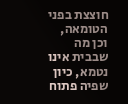חוצצת בפני הטומאה, וכן מה שבבית אינו נטמא, כיון שפיה פתוח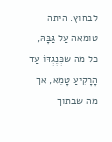לבחוץ. היתה טומאה עַל גַּבָּהּ, כל מה שכְּנֶגְדּוֹ עַד הָרָקִיעַ טָמֵא, אך מה שבתוך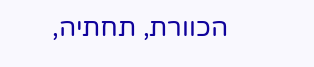הכוורת, תחתיה,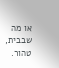או מה שבבית, טהור.